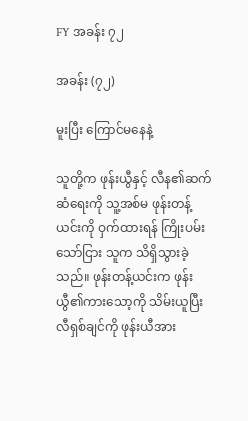FY အခန်း ၇၂

အခန်း (၇၂)

မူးပြီး ကြောင်မနေနဲ့

သူတို့က ဖုန်းယွီနှင့် လီန၏ဆက်ဆံရေးကို သူ့အစ်မ ဖုန်းတန့်ယင်းကို ဝှက်ထားရန် ကြိုးပမ်းသော်ငြား သူက သိရှိသွားခဲ့သည်။ ဖုန်းတန့်ယင်းက ဖုန်းယွီ၏ကားသော့ကို သိမ်းယူပြီး လီရှစ်ချင်ကို ဖုန်းယီအား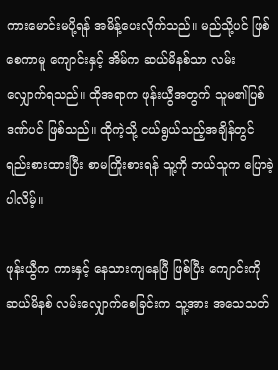ကားမောင်းမပို့ရန် အမိန့်ပေးလိုက်သည်။ မည်သို့ပင် ဖြစ်စေကာမူ ကျောင်းနှင့် အိမ်က ဆယ်မိနစ်သာ လမ်းလျှောက်ရသည်။ ထိုအရာက ဖုန်းယွီအတွက် သူမ၏ပြစ်ဒဏ်ပင် ဖြစ်သည်။ ထိုကဲ့သို့ ငယ်ရွယ်သည့်အချိန်တွင် ရည်းစားထားပြီး စာမကြိုးစားရန် သူ့ကို ဘယ်သူက ပြောခဲ့ပါလိမ့်။

ဖုန်းယွီက ကားနှင့် နေသားကျနေပြီ ဖြစ်ပြီး ကျောင်းကို ဆယ်မိနစ် လမ်းလျှောက်စေခြင်းက သူ့အား အသေသတ်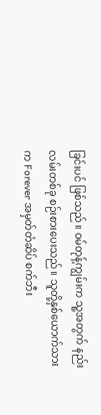ခြင်းပင် ဖြစ်သည်။ ဝမ်တုန့်ကျွမ်းက သူ့အတွက် နည်းလမ်းတစ်ခု စဉ်းစားပေးသည်။ သူတို့နှစ်ယောက်သားက Forever အမှတ်တံဆိပ် စက်ဘီး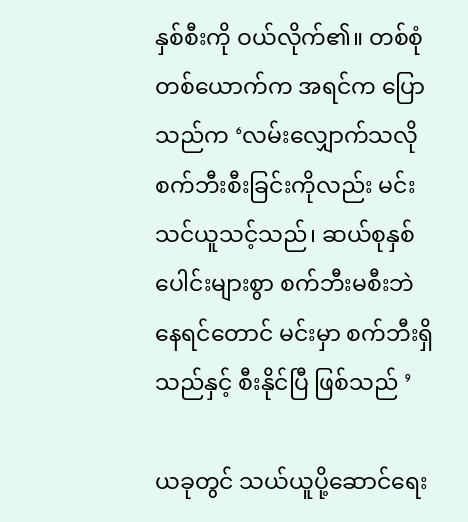နှစ်စီးကို ဝယ်လိုက်၏။ တစ်စုံတစ်ယောက်က အရင်က ပြောသည်က ‘လမ်းလျှောက်သလို စက်ဘီးစီးခြင်းကိုလည်း မင်း သင်ယူသင့်သည်၊ ဆယ်စုနှစ်ပေါင်းများစွာ စက်ဘီးမစီးဘဲ နေရင်တောင် မင်းမှာ စက်ဘီးရှိသည်နှင့် စီးနိုင်ပြီ ဖြစ်သည် ’

ယခုတွင် သယ်ယူပို့ဆောင်ရေး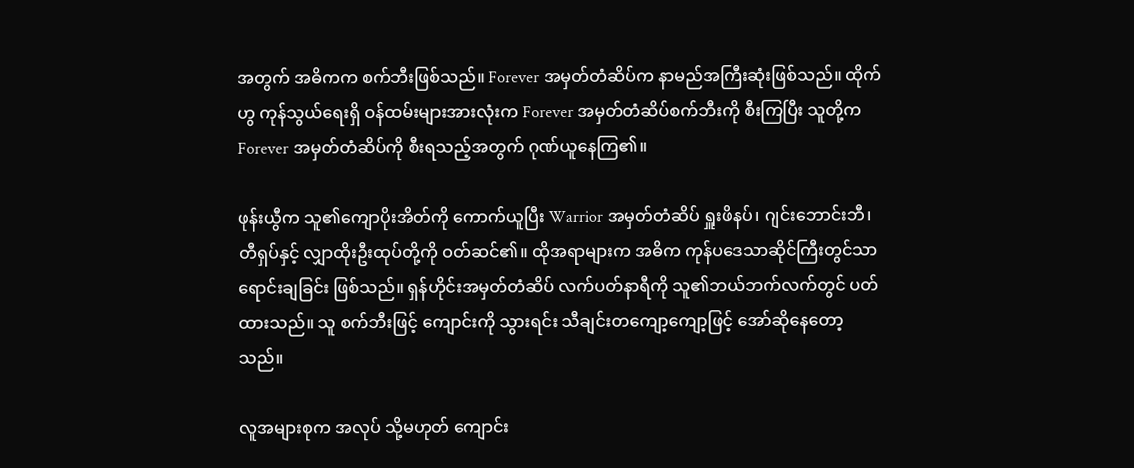အတွက် အဓိကက စက်ဘီးဖြစ်သည်။ Forever အမှတ်တံဆိပ်က နာမည်အကြီးဆုံးဖြစ်သည်။ ထိုက်ဟွ ကုန်သွယ်ရေးရှိ ဝန်ထမ်းများအားလုံးက Forever အမှတ်တံဆိပ်စက်ဘီးကို စီးကြပြီး သူတို့က Forever အမှတ်တံဆိပ်ကို စီးရသည့်အတွက် ဂုဏ်ယူနေကြ၏။

ဖုန်းယွီက သူ၏ကျောပိုးအိတ်ကို ကောက်ယူပြီး Warrior အမှတ်တံဆိပ် ရှူးဖိနပ်၊ ဂျင်းဘောင်းဘီ၊ တီရှပ်နှင့် လျှာထိုးဦးထုပ်တို့ကို ဝတ်ဆင်၏။ ထိုအရာများက အဓိက ကုန်ပဒေသာဆိုင်ကြီးတွင်သာ ရောင်းချခြင်း ဖြစ်သည်။ ရှန်ဟိုင်းအမှတ်တံဆိပ် လက်ပတ်နာရီကို သူ၏ဘယ်ဘက်လက်တွင် ပတ်ထားသည်။ သူ စက်ဘီးဖြင့် ကျောင်းကို သွားရင်း သီချင်းတကျော့ကျော့ဖြင့် အော်ဆိုနေတော့သည်။

လူအများစုက အလုပ် သို့မဟုတ် ကျောင်း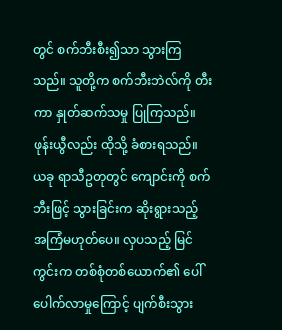တွင် စက်ဘီးစီး၍သာ သွားကြသည်။ သူတို့က စက်ဘီးဘဲလ်ကို တီးကာ နှုတ်ဆက်သမှု ပြုကြသည်။ ဖုန်းယွီလည်း ထိုသို့ ခံစားရသည်။ ယခု ရာသီဥတုတွင် ကျောင်းကို စက်ဘီးဖြင့် သွားခြင်းက ဆိုးရွားသည့် အကြံမဟုတ်ပေ။ လှပသည့် မြင်ကွင်းက တစ်စုံတစ်ယောက်၏ ပေါ်ပေါက်လာမှုကြောင့် ပျက်စီးသွား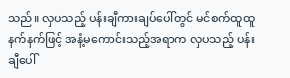သည်။ လှပသည့် ပန်းချီကားချပ်ပေါ်တွင် မင်စက်ထူထူနက်နက်ဖြင့် အနံ့မကောင်းသည့်အရာက လှပသည့် ပန်းချီပေါ်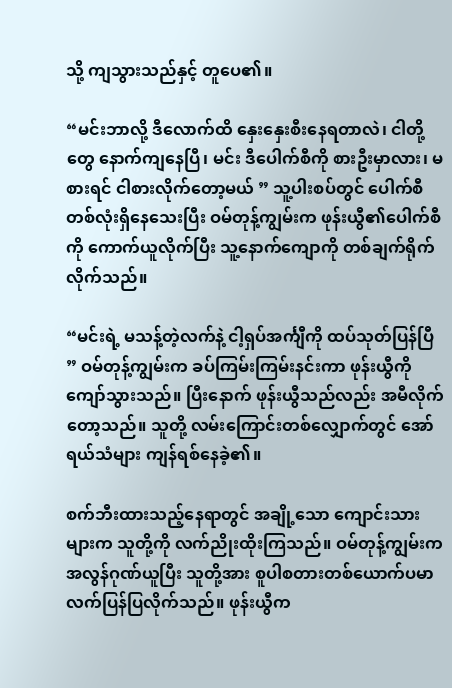သို့ ကျသွားသည်နှင့် တူပေ၏။

“မင်းဘာလို့ ဒီလောက်ထိ နှေးနှေးစီးနေရတာလဲ၊ ငါတို့တွေ နောက်ကျနေပြီ၊ မင်း ဒီပေါက်စီကို စားဦးမှာလား၊ မစားရင် ငါစားလိုက်တော့မယ် ” သူ့ပါးစပ်တွင် ပေါက်စီတစ်လုံးရှိနေသေးပြီး ဝမ်တုန့်ကျွမ်းက ဖုန်းယွီ၏ပေါက်စီကို ကောက်ယူလိုက်ပြီး သူ့နောက်ကျောကို တစ်ချက်ရိုက်လိုက်သည်။

“မင်းရဲ့ မသန့်တဲ့လက်နဲ့ ငါ့ရှပ်အင်္ကျီကို ထပ်သုတ်ပြန်ပြီ ” ဝမ်တုန့်ကျွမ်းက ခပ်ကြမ်းကြမ်းနင်းကာ ဖုန်းယွီကို ကျော်သွားသည်။ ပြီးနောက် ဖုန်းယွီသည်လည်း အမီလိုက်တော့သည်။ သူတို့ လမ်းကြောင်းတစ်လျှောက်တွင် အော်ရယ်သံများ ကျန်ရစ်နေခဲ့၏။

စက်ဘီးထားသည့်နေရာတွင် အချို့သော ကျောင်းသားများက သူတို့ကို လက်ညိုးထိုးကြသည်။ ဝမ်တုန့်ကျွမ်းက အလွန်ဂုဏ်ယူပြီး သူတို့အား စူပါစတားတစ်ယောက်ပမာ လက်ပြန်ပြလိုက်သည်။ ဖုန်းယွီက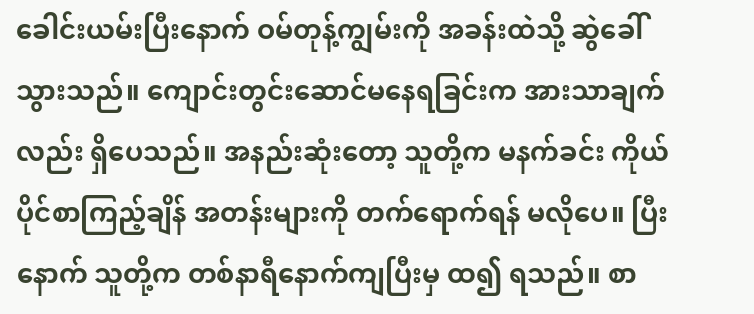ခေါင်းယမ်းပြီးနောက် ဝမ်တုန့်ကျွမ်းကို အခန်းထဲသို့ ဆွဲခေါ်သွားသည်။ ကျောင်းတွင်းဆောင်မနေရခြင်းက အားသာချက်လည်း ရှိပေသည်။ အနည်းဆုံးတော့ သူတို့က မနက်ခင်း ကိုယ်ပိုင်စာကြည့်ချိန် အတန်းများကို တက်ရောက်ရန် မလိုပေ။ ပြီးနောက် သူတို့က တစ်နာရီနောက်ကျပြီးမှ ထ၍ ရသည်။ စာ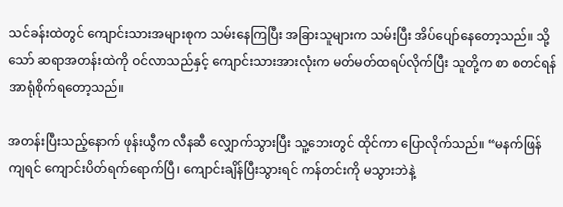သင်ခန်းထဲတွင် ကျောင်းသားအများစုက သမ်းနေကြပြီး အခြားသူများက သမ်းပြီး အိပ်ပျော်နေတော့သည်။ သို့သော် ဆရာအတန်းထဲကို ဝင်လာသည်နှင့် ကျောင်းသားအားလုံးက မတ်မတ်ထရပ်လိုက်ပြီး သူတို့က စာ စတင်ရန် အာရုံစိုက်ရတော့သည်။

အတန်းပြီးသည့်နောက် ဖုန်းယွီက လီနဆီ လျှောက်သွားပြီး သူ့ဘေးတွင် ထိုင်ကာ ပြောလိုက်သည်။ “မနက်ဖြန်ကျရင် ကျောင်းပိတ်ရက်ရောက်ပြီ၊ ကျောင်းချိန်ပြီးသွားရင် ကန်တင်းကို မသွားဘဲနဲ့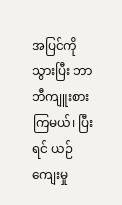အပြင်ကို သွားပြီး ဘာဘီကျူးစားကြမယ်၊ ပြီးရင် ယဉ်ကျေးမှု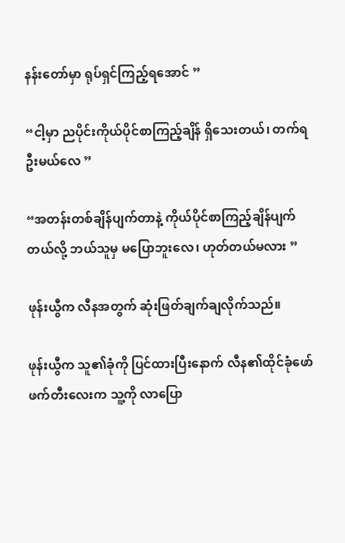နန်းတော်မှာ ရုပ်ရှင်ကြည့်ရအောင် ”

“ငါ့မှာ ညပိုင်းကိုယ်ပိုင်စာကြည့်ချိန် ရှိသေးတယ်၊ တက်ရဦးမယ်လေ ”

“အတန်းတစ်ချိန်ပျက်တာနဲ့ ကိုယ်ပိုင်စာကြည့်ချိန်ပျက်တယ်လို့ ဘယ်သူမှ မပြောဘူးလေ၊ ဟုတ်တယ်မလား ”

ဖုန်းယွီက လီနအတွက် ဆုံးဖြတ်ချက်ချလိုက်သည်။

ဖုန်းယွီက သူ၏ခုံကို ပြင်ထားပြီးနောက် လီန၏ထိုင်ခုံဖော် ဖက်တီးလေးက သူ့ကို လာပြော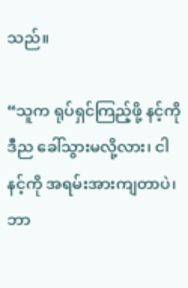သည်။

“သူက ရုပ်ရှင်ကြည့်ဖို့ နင့်ကို ဒီည ခေါ်သွားမလို့လား၊ ငါ နင့်ကို အရမ်းအားကျတာပဲ၊ ဘာ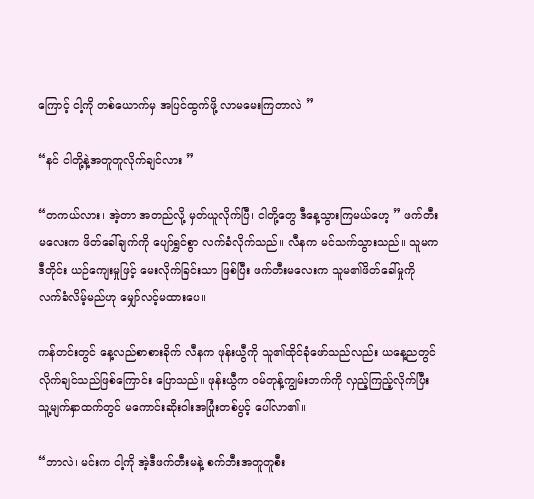ကြောင့် ငါ့ကို တစ်ယောက်မှ အပြင်ထွက်ဖို့ လာမမေးကြတာလဲ ”

“နင် ငါတို့နဲ့အတူတူလိုက်ချင်လား ”

“တကယ်လား၊ အဲ့တာ အတည်လို့ မှတ်ယူလိုက်ပြီ၊ ငါတို့တွေ ဒီနေ့သွားကြမယ်ဟေ့ ” ဖက်တီးမလေးက ဖိတ်ခေါ်ချက်ကို ပျော်ရွှင်စွာ လက်ခံလိုက်သည်။ လီနက မင်သက်သွားသည်။ သူမက ဒီတိုင်း ယဉ်ကျေးမှုဖြင့် မေးလိုက်ခြင်းသာ ဖြစ်ပြီး ဖက်တီးမလေးက သူမ၏ဖိတ်ခေါ်မှုကို လက်ခံလိမ့်မည်ဟု မျှော်လင့်မထားပေ။

ကန်တင်းတွင် နေ့လည်စာစားခိုက် လီနက ဖုန်းယွီကို သူ၏ထိုင်ခုံဖော်သည်လည်း ယနေ့ညတွင် လိုက်ချင်သည်ဖြစ်ကြောင်း ပြောသည်။ ဖုန်းယွီက ဝမ်တုန့်ကျွမ်းဘက်ကို လှည့်ကြည့်လိုက်ပြီး သူ့မျက်နှာထက်တွင် မကောင်းဆိုးဝါးအပြုံးတစ်ပွင့် ပေါ်လာ၏။

“ဘာလဲ၊ မင်းက ငါ့ကို အဲ့ဒီဖက်တီးမနဲ့ စက်ဘီးအတူတူစီး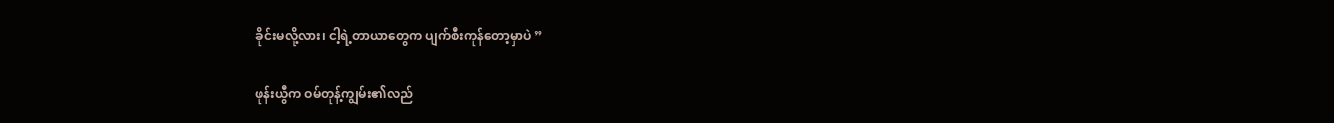ခိုင်းမလို့လား၊ ငါ့ရဲ့တာယာတွေက ပျက်စီးကုန်တော့မှာပဲ ”

ဖုန်းယွီက ဝမ်တုန့်ကျွမ်း၏လည်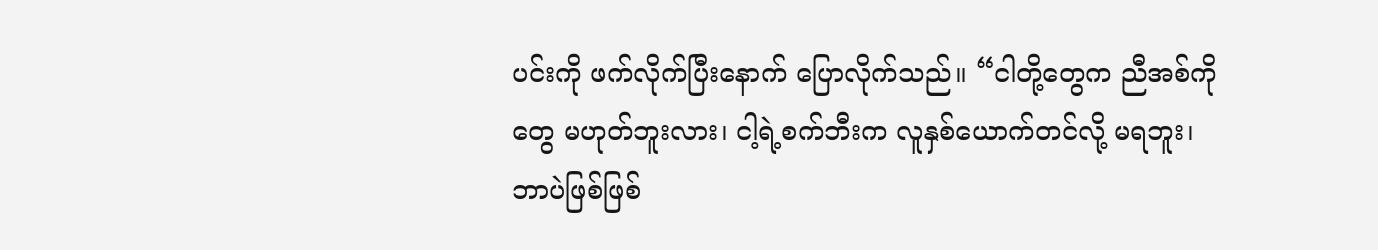ပင်းကို ဖက်လိုက်ပြီးနောက် ပြောလိုက်သည်။ “ငါတို့တွေက ညီအစ်ကိုတွေ မဟုတ်ဘူးလား၊ ငါ့ရဲ့စက်ဘီးက လူနှစ်ယောက်တင်လို့ မရဘူး၊ ဘာပဲဖြစ်ဖြစ်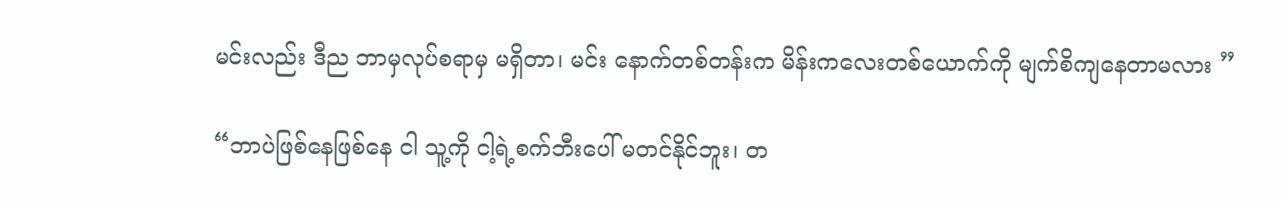မင်းလည်း ဒီည ဘာမှလုပ်စရာမှ မရှိတာ၊ မင်း နောက်တစ်တန်းက မိန်းကလေးတစ်ယောက်ကို မျက်စိကျနေတာမလား ”

“ဘာပဲဖြစ်နေဖြစ်နေ ငါ သူ့ကို ငါ့ရဲ့စက်ဘီးပေါ် မတင်နိုင်ဘူး၊ တ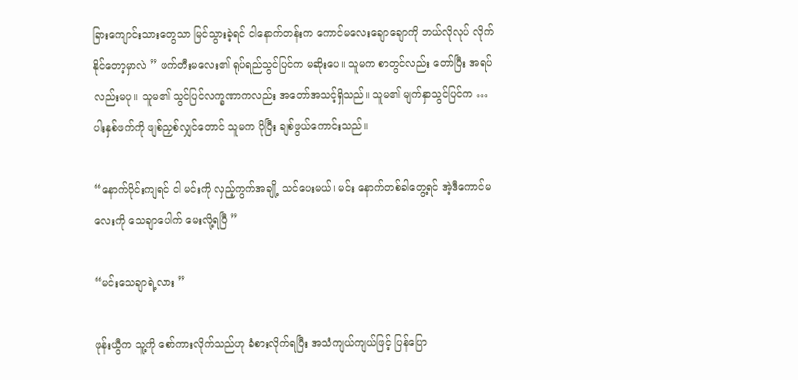ခြားကျောင်းသားတွေသာ မြင်သွားခဲ့ရင် ငါနောက်တန်းက ကောင်မလေးချောချောကို ဘယ်လိုလုပ် လိုက်နိုင်တော့မှာလဲ ” ဖက်တီးမလေး၏ ရုပ်ရည်သွင်ပြင်က မဆိုးပေ။ သူမက စာတွင်လည်း တော်ပြီး အရပ်လည်းမပု။ သူမ၏ သွင်ပြင်လက္ခဏာကလည်း အတော်အသင့်ရှိသည်။ သူမ၏ မျက်နှာသွင်ပြင်က … ပါးနှစ်ဖက်ကို ဖျစ်ညှစ်လျှင်တောင် သူမက ပိုပြီး ချစ်ဖွယ်ကောင်းသည်။

“နောက်ပိုင်းကျရင် ငါ မင်းကို လှည့်ကွက်အချို့ သင်ပေးမယ်၊ မင်း နောက်တစ်ခါတွေ့ရင် အဲ့ဒီကောင်မလေးကို သေချာပေါက် မေးလို့ရပြီ ”

“မင်းသေချာရဲ့လား ”

ဖုန်းယွီက သူ့ကို စော်ကားလိုက်သည်ဟု ခံစားလိုက်ရပြီး အသံကျယ်ကျယ်ဖြင့် ပြန်ပြော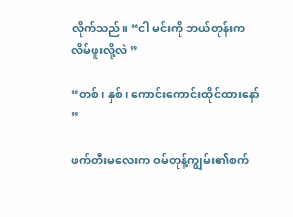လိုက်သည်။ “ငါ မင်းကို ဘယ်တုန်းက လိမ်ဖူးလို့လဲ ”

“တစ်၊ နှစ်၊ ကောင်းကောင်းထိုင်ထားနော် ”

ဖက်တီးမလေးက ဝမ်တုန့်ကျွမ်း၏စက်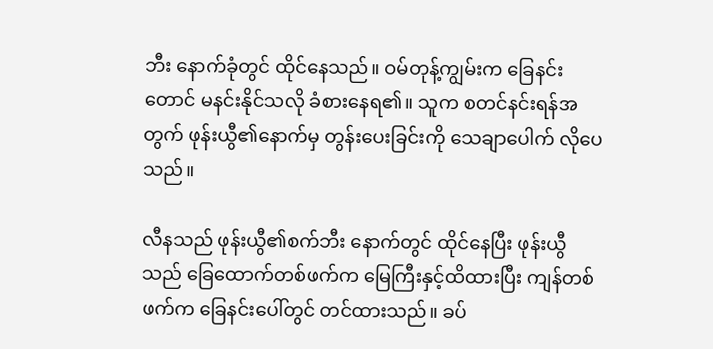ဘီး နောက်ခုံတွင် ထိုင်နေသည်။ ဝမ်တုန့်ကျွမ်းက ခြေနင်းတောင် မနင်းနိုင်သလို ခံစားနေရ၏။ သူက စတင်နင်းရန်အတွက် ဖုန်းယွီ၏နောက်မှ တွန်းပေးခြင်းကို သေချာပေါက် လိုပေသည်။

လီနသည် ဖုန်းယွီ၏စက်ဘီး နောက်တွင် ထိုင်နေပြီး ဖုန်းယွီသည် ခြေထောက်တစ်ဖက်က မြေကြီးနှင့်ထိထားပြီး ကျန်တစ်ဖက်က ခြေနင်းပေါ်တွင် တင်ထားသည်။ ခပ်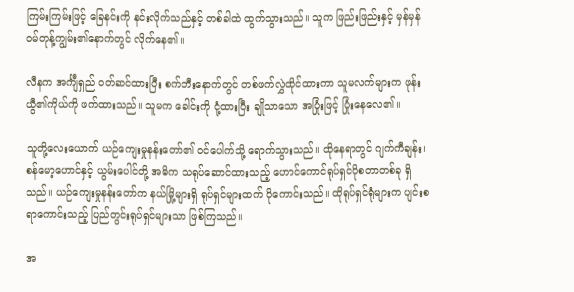ကြမ်းကြမ်းဖြင့် ခြေနင်းကို နင်းလိုက်သည်နှင့် တစ်ခါထဲ ထွက်သွားသည်။ သူက ဖြည်းဖြည်းနှင့် မှန်မှန် ဝမ်တုန့်ကျွမ်း၏နောက်တွင် လိုက်နေ၏။

လီနက အင်္ကျီရှည် ဝတ်ဆင်ထားပြီး စက်ဘီးနောက်တွင် တစ်ဖက်လွှဲထိုင်ထားကာ သူမလက်များက ဖုန်းယွီ၏ကိုယ်ကို ဖက်ထားသည်။ သူမက ခေါင်းကို ငုံ့ထားပြီး ချိုသာသော အပြုံးဖြင့် ပြုံးနေလေ၏။

သူတို့လေးယောက် ယဉ်ကျေးမှုနန်းတော်၏ ဝင်ပေါက်သို့ ရောက်သွားသည်။ ထိုနေရာတွင် ဂျက်ကီချန်း၊ စန်မော့ဟောင်နှင့် ယွမ်းပေါင်တို့ အဓိက သရုပ်ဆောင်ထားသည့် ဟောင်ကောင်ရုပ်ရှင်ပိုစတာတစ်ခု ရှိသည်။ ယဉ်ကျေးမှုနန်းတော်က နယ်မြို့များရှိ ရုပ်ရှင်များထက် ပိုကောင်းသည်။ ထိုရုပ်ရှင်ရုံများက ပျင်းစရာကောင်းသည့် ပြည်တွင်းရုပ်ရှင်များသာ ဖြစ်ကြသည်။

အ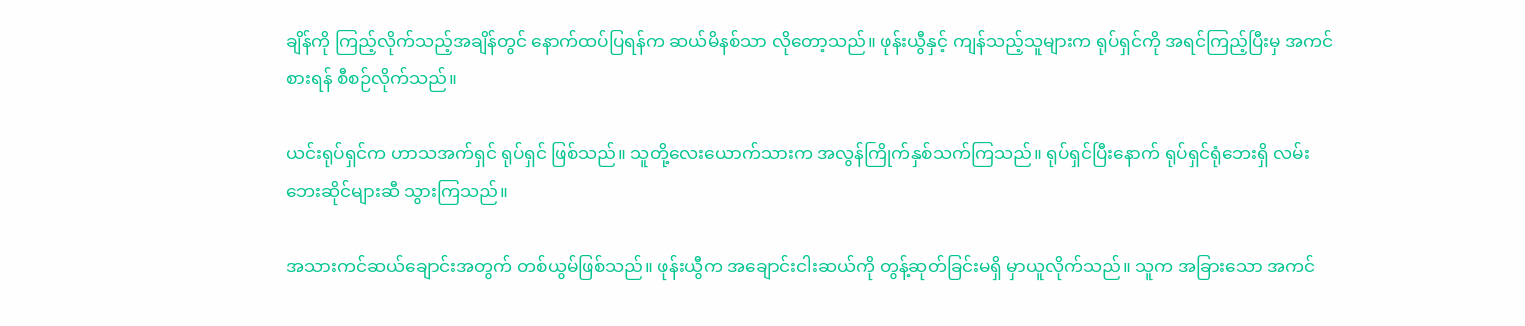ချိန်ကို ကြည့်လိုက်သည့်အချိန်တွင် နောက်ထပ်ပြရန်က ဆယ်မိနစ်သာ လိုတော့သည်။ ဖုန်းယွီနှင့် ကျန်သည့်သူများက ရုပ်ရှင်ကို အရင်ကြည့်ပြီးမှ အကင်စားရန် စီစဉ်လိုက်သည်။

ယင်းရုပ်ရှင်က ဟာသအက်ရှင် ရုပ်ရှင် ဖြစ်သည်။ သူတို့လေးယောက်သားက အလွန်ကြိုက်နှစ်သက်ကြသည်။ ရုပ်ရှင်ပြီးနောက် ရုပ်ရှင်ရုံဘေးရှိ လမ်းဘေးဆိုင်များဆီ သွားကြသည်။

အသားကင်ဆယ်ချောင်းအတွက် တစ်ယွမ်ဖြစ်သည်။ ဖုန်းယွီက အချောင်းငါးဆယ်ကို တွန့်ဆုတ်ခြင်းမရှိ မှာယူလိုက်သည်။ သူက အခြားသော အကင်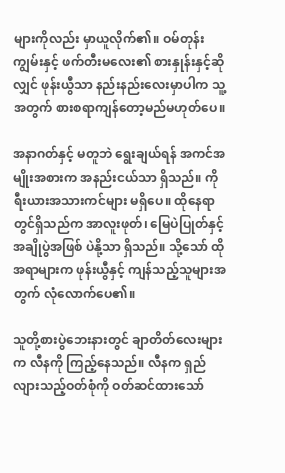များကိုလည်း မှာယူလိုက်၏။ ဝမ်တုန်းကျွမ်းနှင့် ဖက်တီးမလေး၏ စားနှုန်းနှင့်ဆိုလျှင် ဖုန်းယွီသာ နည်းနည်းလေးမှာပါက သူ့အတွက် စားစရာကျန်တော့မည်မဟုတ်ပေ။

အနာဂတ်နှင့် မတူဘဲ ရွေးချယ်ရန် အကင်အမျိုးအစားက အနည်းငယ်သာ ရှိသည်။ ကိုရီးယားအသားကင်များ မရှိပေ။ ထိုနေရာတွင်ရှိသည်က အာလူးဖုတ်၊ မြေပဲပြုတ်နှင့် အချိုပွဲအဖြစ် ပဲနို့သာ ရှိသည်။ သို့သော် ထိုအရာများက ဖုန်းယွီနှင့် ကျန်သည့်သူများအတွက် လုံလောက်ပေ၏။

သူတို့စားပွဲဘေးနားတွင် ချာတိတ်လေးများက လီနကို ကြည့်နေသည်။ လီနက ရှည်လျားသည့်ဝတ်စုံကို ဝတ်ဆင်ထားသော်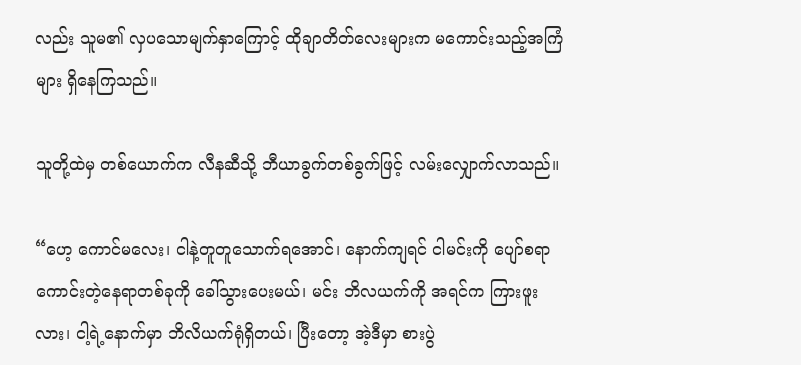လည်း သူမ၏ လှပသောမျက်နှာကြောင့် ထိုချာတိတ်လေးများက မကောင်းသည့်အကြံများ ရှိနေကြသည်။

သူတို့ထဲမှ တစ်ယောက်က လီနဆီသို့ ဘီယာခွက်တစ်ခွက်ဖြင့် လမ်းလျှောက်လာသည်။

“ဟေ့ ကောင်မလေး၊ ငါနဲ့တူတူသောက်ရအောင်၊ နောက်ကျရင် ငါမင်းကို ပျော်စရာကောင်းတဲ့နေရာတစ်ခုကို ခေါ်သွားပေးမယ်၊ မင်း ဘိလယက်ကို အရင်က ကြားဖူးလား၊ ငါ့ရဲ့နောက်မှာ ဘိလိယက်ရုံရှိတယ်၊ ပြီးတော့ အဲ့ဒီမှာ စားပွဲ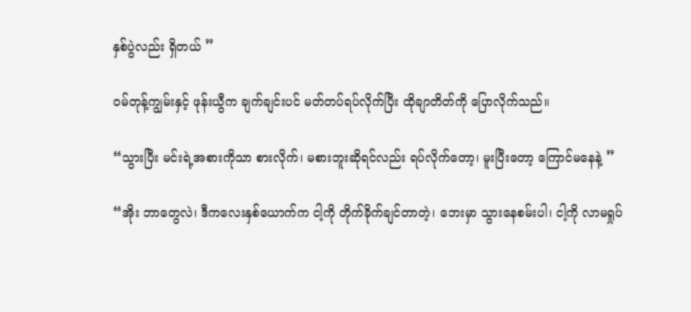နှစ်ပွဲလည်း ရှိတယ် ”

ဝမ်တုန့်ကျွမ်းနှင့် ဖုန်းယွီက ချက်ချင်းပင် မတ်တပ်ရပ်လိုက်ပြီး ထိုချာတိတ်ကို ပြောလိုက်သည်။

“သွားပြီး မင်းရဲ့အစားကိုသာ စားလိုက်၊ မစားဘူးဆိုရင်လည်း ရပ်လိုက်တော့၊ မူးပြီးတော့ ကြောင်မနေနဲ့ ”

“အိုး ဘာတွေလဲ၊ ဒီကလေးနှစ်ယောက်က ငါ့ကို တိုက်ခိုက်ချင်တာတဲ့၊ ဘေးမှာ သွားနေစမ်းပါ၊ ငါ့ကို လာမရှုပ်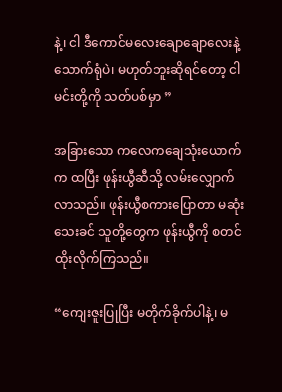နဲ့၊ ငါ ဒီကောင်မလေးချောချောလေးနဲ့ သောက်ရုံပဲ၊ မဟုတ်ဘူးဆိုရင်တော့ ငါ မင်းတို့ကို သတ်ပစ်မှာ ”

အခြားသော ကလေကချေသုံးယောက်က ထပြီး ဖုန်းယွီဆီသို့ လမ်းလျှောက်လာသည်။ ဖုန်းယွီစကားပြောတာ မဆုံးသေးခင် သူတို့တွေက ဖုန်းယွီကို စတင်ထိုးလိုက်ကြသည်။

“ကျေးဇူးပြုပြီး မတိုက်ခိုက်ပါနဲ့၊ မ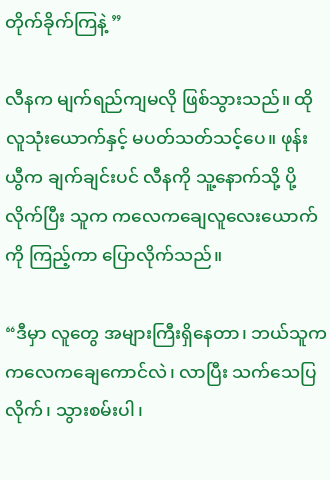တိုက်ခိုက်ကြနဲ့ ”

လီနက မျက်ရည်ကျမလို ဖြစ်သွားသည်။ ထိုလူသုံးယောက်နှင့် မပတ်သတ်သင့်ပေ။ ဖုန်းယွီက ချက်ချင်းပင် လီနကို သူ့နောက်သို့ ပို့လိုက်ပြီး သူက ကလေကချေလူလေးယောက်ကို ကြည့်ကာ ပြောလိုက်သည်။

“ဒီမှာ လူတွေ အများကြီးရှိနေတာ၊ ဘယ်သူက ကလေကချေကောင်လဲ၊ လာပြီး သက်သေပြလိုက်၊ သွားစမ်းပါ၊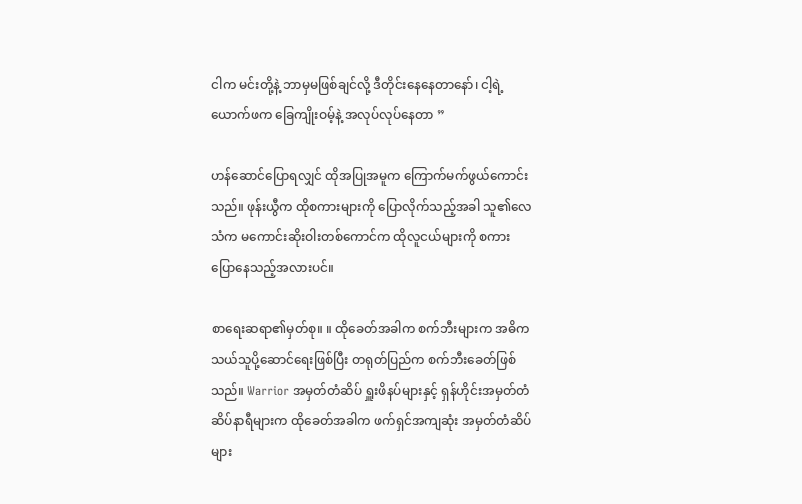ငါက မင်းတို့နဲ့ ဘာမှမဖြစ်ချင်လို့ ဒီတိုင်းနေနေတာနော်၊ ငါ့ရဲ့ယောက်ဖက ခြေကျိုးဝမ့်နဲ့ အလုပ်လုပ်နေတာ ”

ဟန်ဆောင်ပြောရလျှင် ထိုအပြုအမူက ကြောက်မက်ဖွယ်ကောင်းသည်။ ဖုန်းယွီက ထိုစကားများကို ပြောလိုက်သည့်အခါ သူ၏လေသံက မကောင်းဆိုးဝါးတစ်ကောင်က ထိုလူငယ်များကို စကားပြောနေသည့်အလားပင်။

စာရေးဆရာ၏မှတ်စု။ ။ ထိုခေတ်အခါက စက်ဘီးများက အဓိကသယ်သူပို့ဆောင်ရေးဖြစ်ပြီး တရုတ်ပြည်က စက်ဘီးခေတ်ဖြစ်သည်။ Warrior အမှတ်တံဆိပ် ရှူးဖိနပ်များနှင့် ရှန်ဟိုင်းအမှတ်တံဆိပ်နာရီများက ထိုခေတ်အခါက ဖက်ရှင်အကျဆုံး အမှတ်တံဆိပ်များ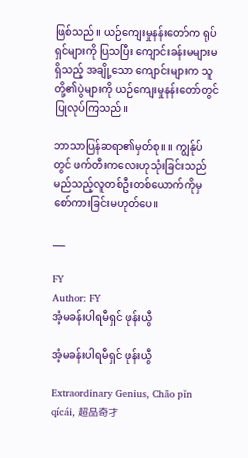ဖြစ်သည်။ ယဉ်ကျေးမှုနန်းတော်က ရုပ်ရှင်များကို ပြသပြီး ကျောင်းခန်းမများမရှိသည့် အချို့သော ကျောင်းများက သူတို့၏ပွဲများကို ယဉ်ကျေးမှုနန်းတော်တွင် ပြုလုပ်ကြသည်။

ဘာသာပြန်ဆရာ၏မှတ်စု။ ။ ကျွန်ုပ်တွင် ဖက်တီးကလေးဟုသုံးခြင်းသည် မည်သည့်လူတစ်ဦးတစ်ယောက်ကိုမှ စော်ကားခြင်းမဟုတ်ပေ။

___

FY
Author: FY
အံ့မခန်းပါရမီရှင် ဖုန်းယွီ

အံ့မခန်းပါရမီရှင် ဖုန်းယွီ

Extraordinary Genius, Chāo pǐn qícái, 超品奇才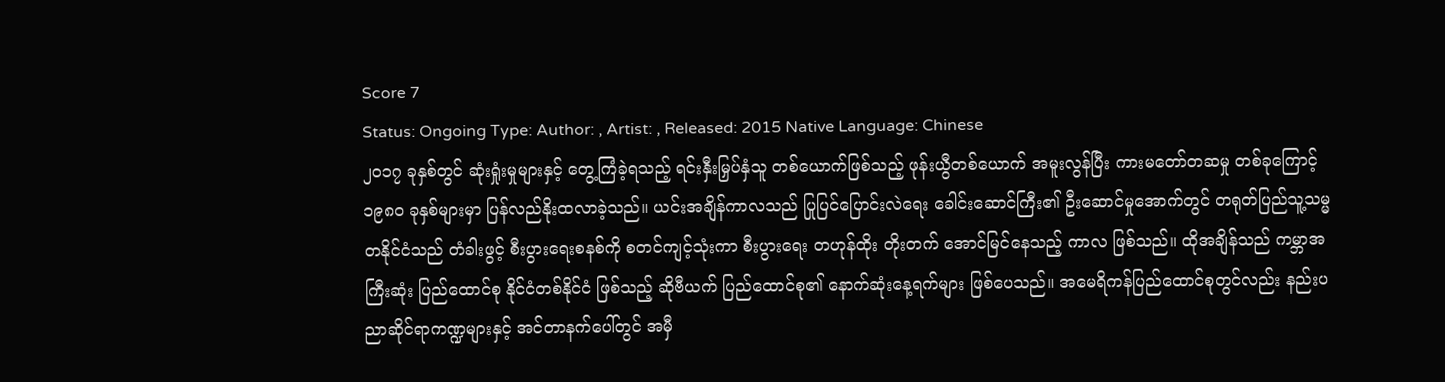Score 7
Status: Ongoing Type: Author: , Artist: , Released: 2015 Native Language: Chinese
၂၀၁၇ ခုနှစ်တွင် ဆုံးရှုံးမှုများနှင့် တွေ့ကြံခဲ့ရသည့် ရင်းနှီးမြှပ်နှံသူ တစ်ယောက်ဖြစ်သည့် ဖုန်းယွီတစ်ယောက် အမူးလွန်ပြီး ကားမတော်တဆမှု တစ်ခုကြောင့် ၁၉၈၀ ခုနှစ်များမှာ ပြန်လည်နိုးထလာခဲ့သည်။ ယင်းအချိန်ကာလသည် ပြုပြင်ပြောင်းလဲရေး ခေါင်းဆောင်ကြီး၏ ဦးဆောင်မှုအောက်တွင် တရုတ်ပြည်သူ့သမ္မတနိုင်ငံသည် တံခါးဖွင့် စီးပွားရေးစနစ်ကို စတင်ကျင့်သုံးကာ စီးပွားရေး တဟုန်ထိုး တိုးတက် အောင်မြင်နေသည့် ကာလ ဖြစ်သည်။ ထိုအချိန်သည် ကမ္ဘာအကြီးဆုံး ပြည်ထောင်စု နိုင်ငံတစ်နိုင်ငံ ဖြစ်သည့် ဆိုဗီယက် ပြည်ထောင်စု၏ နောက်ဆုံးနေ့ရက်များ ဖြစ်ပေသည်။ အမေရိကန်ပြည်ထောင်စုတွင်လည်း နည်းပညာဆိုင်ရာကဏ္ဍများနှင့် အင်တာနက်ပေါ်တွင် အမှီ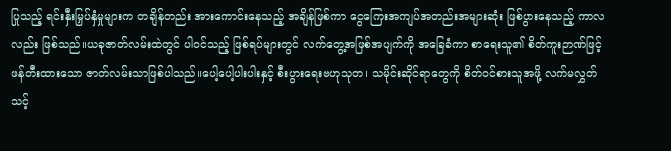ပြုသည့် ရင်းနှီးမြှပ်နှံမှုများက တချိန်တည်း အားကောင်းနေသည့် အချိန်ဖြစ်ကာ ငွေကြေးအကျပ်အတည်းအများဆုံး ဖြစ်ပွားနေသည့် ကာလလည်း ဖြစ်သည်။ယခုဇာတ်လမ်းထဲတွင် ပါဝင်သည့် ဖြစ်ရပ်များတွင် လက်တွေ့အဖြစ်အပျက်ကို အခြေခံကာ စာရေးသူ၏ စိတ်ကူးဉာဏ်ဖြင့် ဖန်တီးထားသော ဇာတ်လမ်းသာဖြစ်ပါသည်။ပေါ့ပေါ့ပါးပါးနှင့် စီးပွားရေးဗဟုသုတ၊ သမိုင်းဆိုင်ရာတွေကို စိတ်ဝင်စားသူအဖို့ လက်မလွှတ်သင့်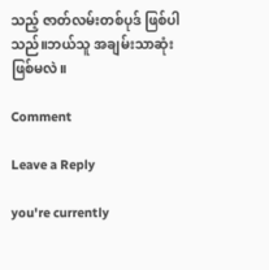သည့် ဇာတ်လမ်းတစ်ပုဒ် ဖြစ်ပါသည်။ဘယ်သူ အချမ်းသာဆုံး ဖြစ်မလဲ။

Comment

Leave a Reply

you're currently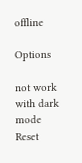offline

Options

not work with dark mode
Reset